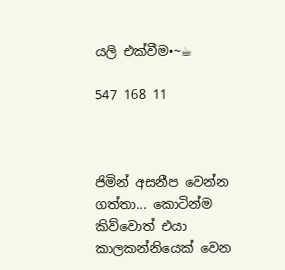යලි එක්වීම•~☕

547 168 11



ජිමින් අසනීප වෙන්න ගත්තා... කොටින්ම කිව්වොත් එයා කාලකන්නියෙක් වෙන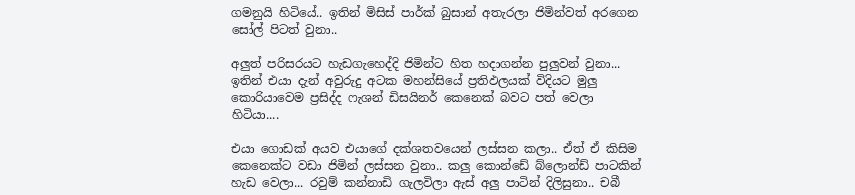ගමනුයි හිටියේ.. ඉතින් මිසිස් පාර්ක් බුසාන් අතැරලා ජිමින්වත් අරගෙන සෝල් පිටත් වුනා..

අලුත් පරිසරයට හැඩගැහෙද්දි ජිමින්ට හිත හදාගන්න පුලුවන් වුනා... ඉතින් එයා දැන් අවුරුදු අටක මහන්සියේ ප්‍රතිඵලයක් විදියට මුලු කොරියාවෙම ප්‍රසිද්ද ෆැශන් ඩිසයිනර් කෙනෙක් බවට පත් වෙලා හිටියා....

එයා ගොඩක් අයව එයාගේ දක්ශතවයෙන් ලස්සන කලා.. ඒත් ඒ කිසිම කෙනෙක්ට වඩා ජිමින් ලස්සන වුනා.. කලු කොන්ඩේ බ්ලොන්ඩ් පාටකින් හැඩ වෙලා... රවුම් කන්නාඩි ගැලවිලා ඇස් අලු පාටින් දිලිසුනා.. චබී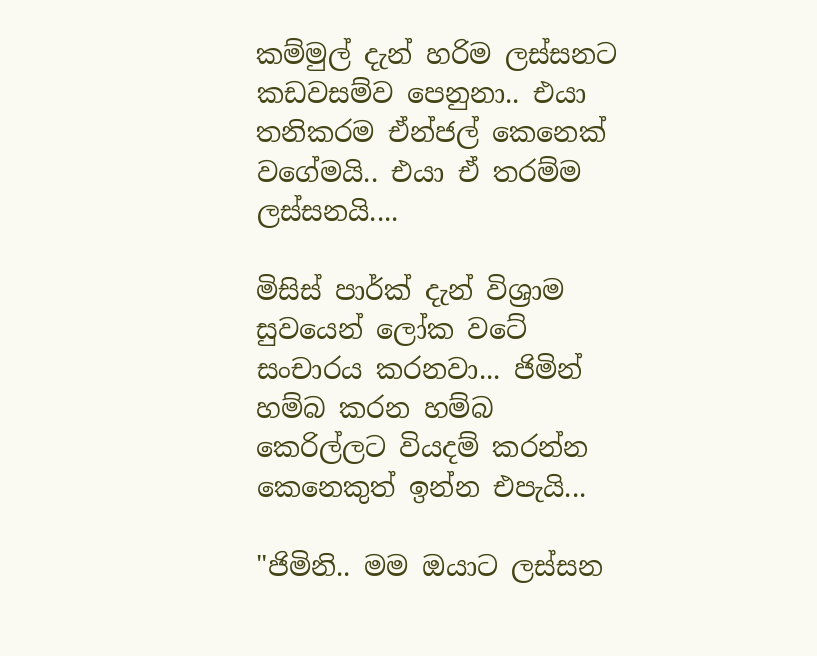කම්මුල් දැන් හරිම ලස්සනට කඩවසම්ව පෙනුනා.. එයා තනිකරම ඒන්ජල් කෙනෙක් වගේමයි.. එයා ඒ තරම්ම ලස්සනයි....

මිසිස් පාර්ක් දැන් විශ්‍රාම සුවයෙන් ලෝක වටේ සංචාරය කරනවා... ජිමින් හම්බ කරන හම්බ කෙරිල්ලට වියදම් කරන්න කෙනෙකුත් ඉන්න එපැයි...

"ජිමිනි.. මම ඔයාට ලස්සන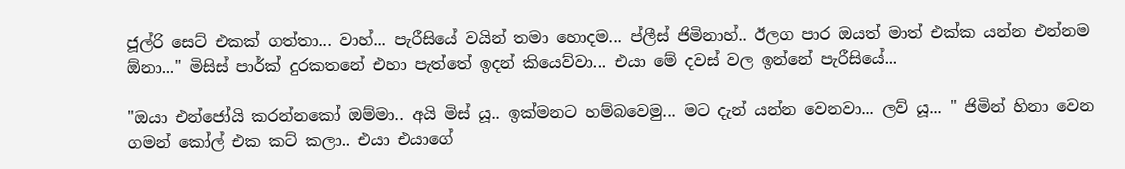ජූල්රි සෙට් එකක් ගත්තා... වාහ්... පැරීසියේ වයින් තමා හොදම... ප්ලීස් ජිමිනාහ්.. ඊලග පාර ඔයත් මාත් එක්ක යන්න එන්නම ඕනා..." මිසිස් පාර්ක් දුරකතනේ එහා පැත්තේ ඉදන් කියෙව්වා... එයා මේ දවස් වල ඉන්නේ පැරීසියේ...

"ඔයා එන්ජෝයි කරන්නකෝ ඔම්මා.. අයි මිස් යූ.. ඉක්මනට හම්බවෙමු... මට දැන් යන්න වෙනවා... ලව් යූ... " ජිමින් හිනා වෙන ගමන් කෝල් එක කට් කලා.. එයා එයාගේ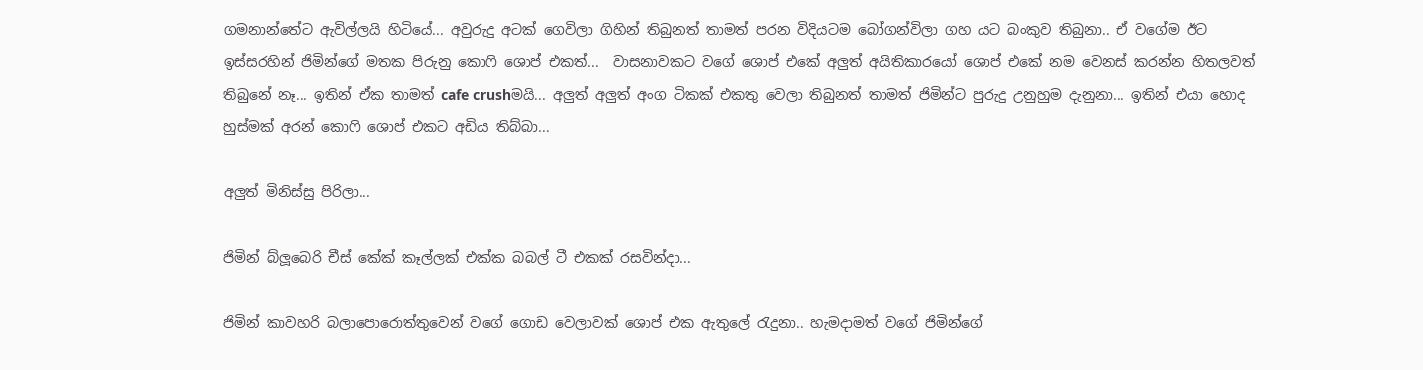ගමනාන්තේට ඇවිල්ලයි හිටියේ... අවුරුදු අටක් ගෙවිලා ගිහින් තිබුනත් තාමත් පරන විදියටම බෝගන්විලා ගහ යට බංකුව තිබුනා.. ඒ වගේම ඊට ඉස්සරහින් ජිමින්ගේ මතක පිරුනු කොෆි ශොප් එකත්...  වාසනාවකට වගේ ශොප් එකේ අලුත් අයිතිකාරයෝ ශොප් එකේ නම වෙනස් කරන්න හිතලවත් තිබුනේ නෑ... ඉතින් ඒක තාමත් cafe crushමයි... අලුත් අලුත් අංග ටිකක් එකතු වෙලා තිබුනත් තාමත් ජිමින්ට පුරුදු උනුහුම දැනුනා... ඉතින් එයා හොද හුස්මක් අරන් කොෆි ශොප් එකට අඩිය තිබ්බා...

අලුත් මිනිස්සු පිරිලා...

ජිමින් බ්ලූබෙරි චීස් කේක් කෑල්ලක් එක්ක බබල් ටී එකක් රසවින්දා...

ජිමින් කාවහරි බලාපොරොත්තුවෙන් වගේ ගොඩ වෙලාවක් ශොප් එක ඇතුලේ රැදුනා.. හැමදාමත් වගේ ජිමින්ගේ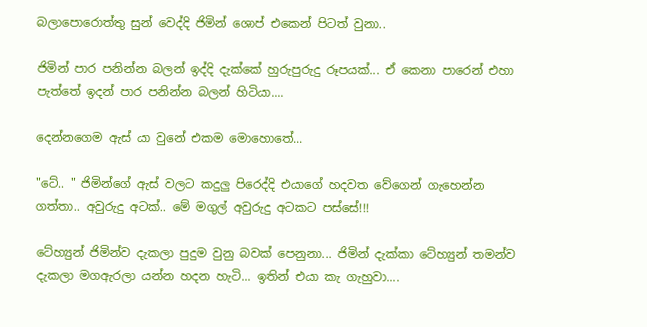බලාපොරොත්තු සුන් වෙද්දි ජිමින් ශොප් එකෙන් පිටත් වුනා..

ජිමින් පාර පනින්න බලන් ඉද්දි දැක්කේ හුරුපුරුදු රූපයක්... ඒ කෙනා පාරෙන් එහා පැත්තේ ඉදන් පාර පනින්න බලන් හිටියා....

දෙන්නගෙම ඇස් යා වුනේ එකම මොහොතේ...

"ටේ.. " ජිමින්ගේ ඇස් වලට කදුලු පිරෙද්දි එයාගේ හදවත වේගෙන් ගැහෙන්න ගත්තා.. අවුරුදු අටක්.. මේ මගුල් අවුරුදු අටකට පස්සේ!!!

ටේහ්‍යුන් ජිමින්ව දැකලා පුදුම වුනු බවක් පෙනුනා... ජිමින් දැක්කා ටේහ්‍යුන් තමන්ව දැකලා මගඇරලා යන්න හදන හැටි... ඉතින් එයා කැ ගැහුවා....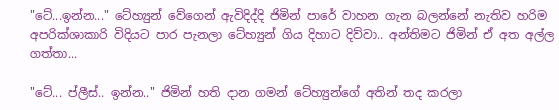"ටේ...ඉන්න..." ටේහ්‍යුන් වේගෙන් ඇවිදිද්දි ජිමින් පාරේ වාහන ගැන බලන්නේ නැතිව හරිම අපරික්ශාකාරි විදියට පාර පැනලා ටේහ්‍යුන් ගිය දිහාට දිව්වා.. අන්තිමට ජිමින් ඒ අත අල්ල ගත්තා...

"ටේ... ප්ලීස්.. ඉන්න.." ජිමින් හති දාන ගමන් ටේහ්‍යුන්ගේ අතින් තද කරලා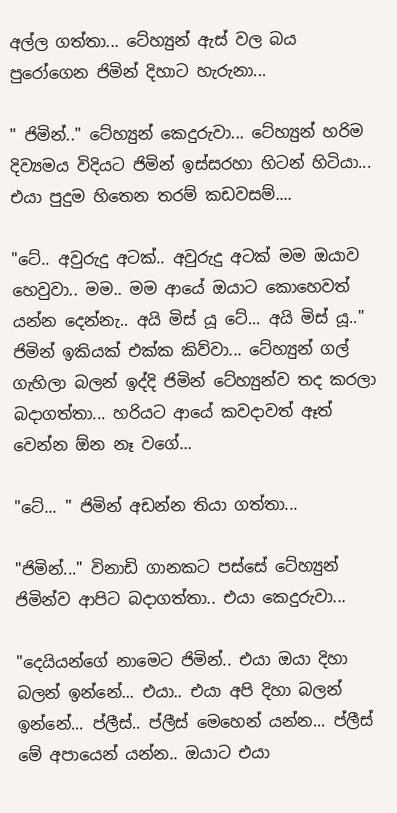අල්ල ගත්තා... ටේහ්‍යුන් ඇස් වල බය පුරෝගෙන ජිමින් දිහාට හැරුනා...

" ජිමින්.." ටේහ්‍යුන් කෙදුරුවා... ටේහ්‍යුන් හරිම දිව්‍යමය විදියට ජිමින් ඉස්සරහා හිටන් හිටියා... එයා පුදුම හිතෙන තරම් කඩවසම්....

"ටේ.. අවුරුදු අටක්.. අවුරුදු අටක් මම ඔයාව හෙවුවා.. මම.. මම ආයේ ඔයාට කොහෙවත් යන්න දෙන්නැ.. අයි මිස් යූ ටේ... අයි මිස් යූ.." ජිමින් ඉකියක් එක්ක කිව්වා... ටේහ්‍යුන් ගල් ගැහිලා බලන් ඉද්දි ජිමින් ටේහ්‍යුන්ව තද කරලා බදාගත්තා... හරියට ආයේ කවදාවත් ඈත් වෙන්න ඕන නෑ වගේ...

"ටේ... " ජිමින් අඩන්න තියා ගත්තා...

"ජිමින්..." විනාඩි ගානකට පස්සේ ටේහ්‍යුන් ජිමින්ව ආපිට බදාගත්තා.. එයා කෙදුරුවා...

"දෙයියන්ගේ නාමෙට ජිමින්.. එයා ඔයා දිහා බලන් ඉන්නේ... එයා.. එයා අපි දිහා බලන් ඉන්නේ... ප්ලීස්.. ප්ලීස් මෙහෙන් යන්න... ප්ලීස් මේ අපායෙන් යන්න.. ඔයාට එයා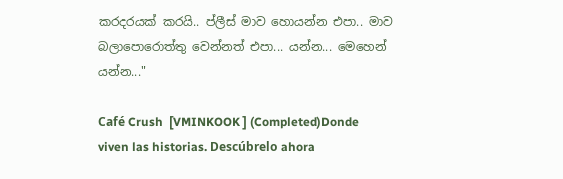කරදරයක් කරයි.. ප්ලීස් මාව හොයන්න එපා.. මාව බලාපොරොත්තු වෙන්නත් එපා... යන්න... මෙහෙන් යන්න..."

Café Crush  [VMINKOOK ] (Completed)Donde viven las historias. Descúbrelo ahora